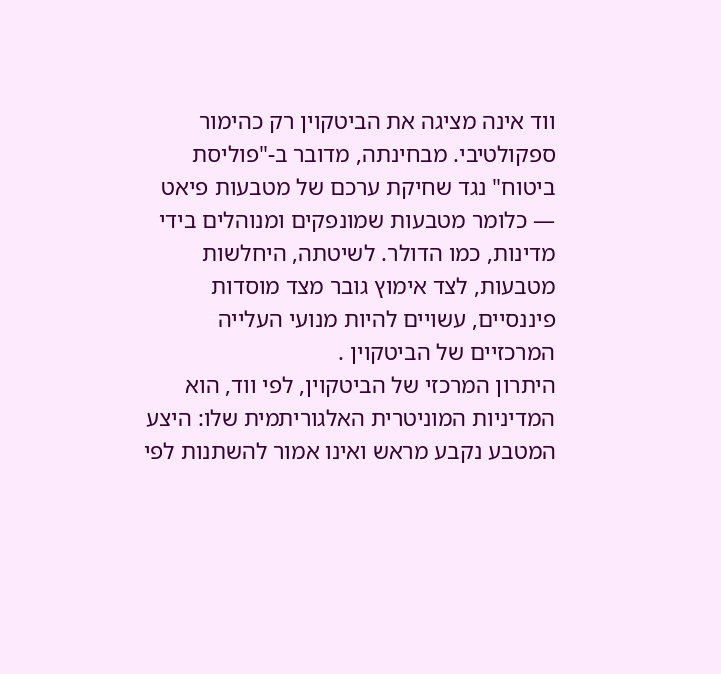ווד אינה מציגה את הביטקוין רק כהימור ספקולטיבי. מבחינתה, מדובר ב-"פוליסת ביטוח" נגד שחיקת ערכם של מטבעות פיאט — כלומר מטבעות שמונפקים ומנוהלים בידי מדינות, כמו הדולר. לשיטתה, היחלשות מטבעות, לצד אימוץ גובר מצד מוסדות פיננסיים, עשויים להיות מנועי העלייה המרכזיים של הביטקוין .
היתרון המרכזי של הביטקוין, לפי ווד, הוא המדיניות המוניטרית האלגוריתמית שלו: היצע המטבע נקבע מראש ואינו אמור להשתנות לפי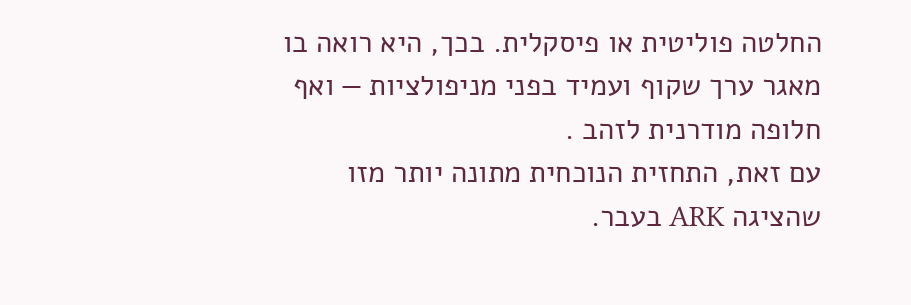החלטה פוליטית או פיסקלית. בכך, היא רואה בו מאגר ערך שקוף ועמיד בפני מניפולציות — ואף חלופה מודרנית לזהב .
עם זאת, התחזית הנוכחית מתונה יותר מזו שהציגה ARK בעבר.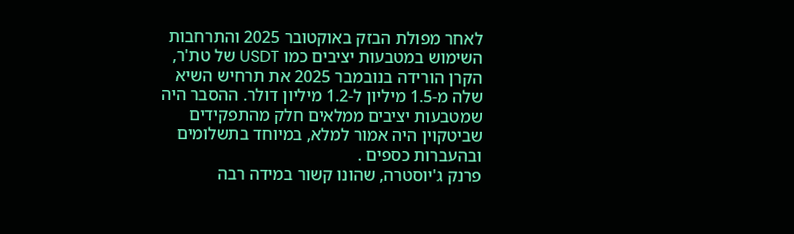לאחר מפולת הבזק באוקטובר 2025 והתרחבות השימוש במטבעות יציבים כמו USDT של טת'ר, הקרן הורידה בנובמבר 2025 את תרחיש השיא שלה מ-1.5 מיליון ל-1.2 מיליון דולר. ההסבר היה שמטבעות יציבים ממלאים חלק מהתפקידים שביטקוין היה אמור למלא, במיוחד בתשלומים ובהעברות כספים .
פרנק ג'יוסטרה, שהונו קשור במידה רבה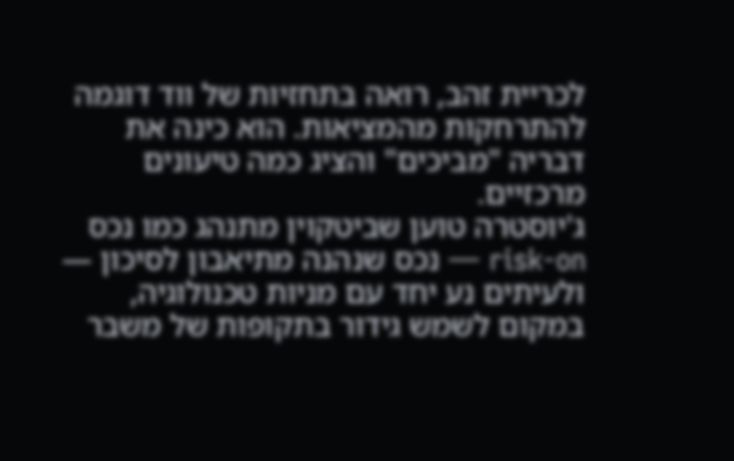לכריית זהב, רואה בתחזיות של ווד דוגמה להתרחקות מהמציאות. הוא כינה את דבריה "מביכים" והציג כמה טיעונים מרכזיים.
ג'יוסטרה טוען שביטקוין מתנהג כמו נכס risk-on — נכס שנהנה מתיאבון לסיכון — ולעיתים נע יחד עם מניות טכנולוגיה, במקום לשמש גידור בתקופות של משבר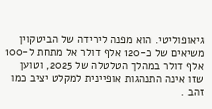גיאופוליטי. הוא מפנה לירידה של הביטקוין משיאים של כ-120 אלף דולר אל מתחת ל-100 אלף דולר במהלך הטלטלה של 2025, וטוען שזו אינה התנהגות אופיינית למקלט יציב כמו זהב .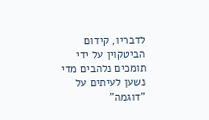לדבריו, קידום הביטקוין על ידי תומכים נלהבים מדי נשען לעיתים על "דוגמה"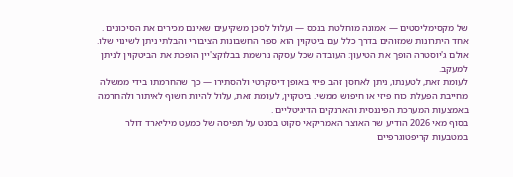של מקסימליסטים — אמונה מוחלטת בנכס — ועלול לסכן משקיעים שאינם מכירים את הסיכונים .
אחד היתרונות שמזוהים בדרך כלל עם ביטקוין הוא ספר החשבונות הציבורי והבלתי ניתן לשינוי שלו. אולם ג'יוסטרה הופך את הטיעון: העובדה שכל עסקה נרשמת בבלוקצ'יין הופכת את הביטקוין לניתן למעקב.
לעומת זאת, לטענתו, ניתן לאחסן זהב פיזי באופן דיסקרטי ולהסתירו — כך שהחרמתו בידי ממשלה מחייבת הפעלת כוח פיזי או חיפוש ממשי. ביטקוין, לעומת זאת, עלול להיות חשוף לאיתור ולהחרמה באמצעות המערכת הפיננסית והארנקים הדיגיטליים .
בסוף מאי 2026 הודיע שר האוצר האמריקאי סקוט בסנט על תפיסה של כמעט מיליארד דולר במטבעות קריפטוגרפיים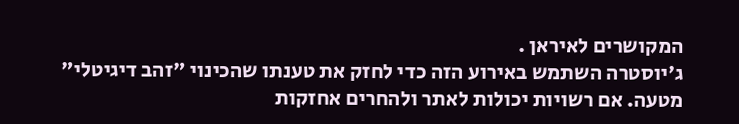המקושרים לאיראן .
ג'יוסטרה השתמש באירוע הזה כדי לחזק את טענתו שהכינוי "זהב דיגיטלי" מטעה. אם רשויות יכולות לאתר ולהחרים אחזקות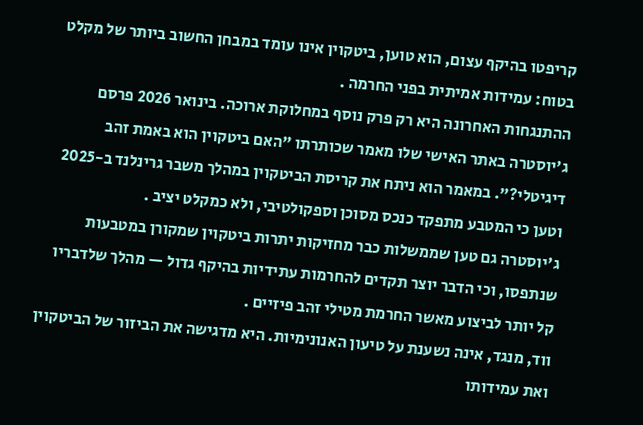קריפטו בהיקף עצום, הוא טוען, ביטקוין אינו עומד במבחן החשוב ביותר של מקלט בטוח: עמידות אמיתית בפני החרמה .
ההתנגחות האחרונה היא רק פרק נוסף במחלוקת ארוכה. בינואר 2026 פרסם ג'יוסטרה באתר האישי שלו מאמר שכותרתו "האם ביטקוין הוא באמת זהב דיגיטלי?". במאמר הוא ניתח את קריסת הביטקוין במהלך משבר גרינלנד ב-2025 וטען כי המטבע מתפקד כנכס מסוכן וספקולטיבי, ולא כמקלט יציב .
ג'יוסטרה גם טען שממשלות כבר מחזיקות יתרות ביטקוין שמקורן במטבעות שנתפסו, וכי הדבר יוצר תקדים להחרמות עתידיות בהיקף גדול — מהלך שלדבריו קל יותר לביצוע מאשר החרמת מטילי זהב פיזיים .
ווד, מנגד, אינה נשענת על טיעון האנונימיות. היא מדגישה את הביזור של הביטקוין ואת עמידותו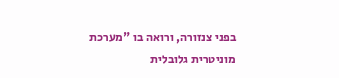בפני צנזורה, ורואה בו "מערכת מוניטרית גלובלית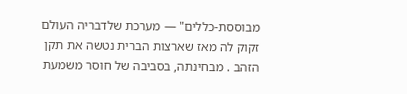מבוססת-כללים" — מערכת שלדבריה העולם זקוק לה מאז שארצות הברית נטשה את תקן הזהב . מבחינתה, בסביבה של חוסר משמעת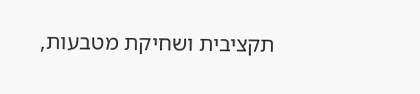תקציבית ושחיקת מטבעות,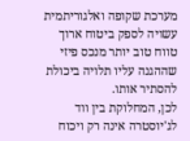מערכת שקופה ואלגוריתמית עשויה לספק ביטוח ארוך טווח טוב יותר מנכס פיזי שההגנה עליו תלויה ביכולת להסתיר אותו.
לכן, המחלוקת בין ווד לג'יוסטרה אינה רק ויכוח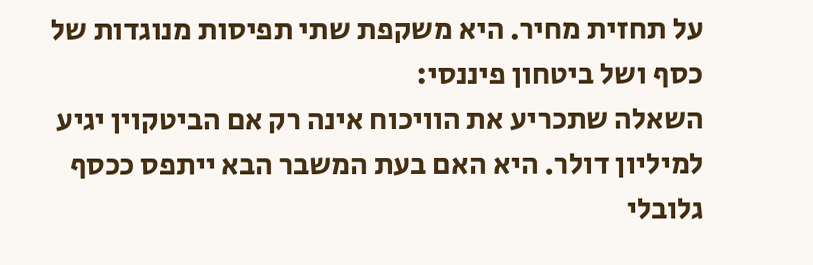על תחזית מחיר. היא משקפת שתי תפיסות מנוגדות של כסף ושל ביטחון פיננסי:
השאלה שתכריע את הוויכוח אינה רק אם הביטקוין יגיע למיליון דולר. היא האם בעת המשבר הבא ייתפס ככסף גלובלי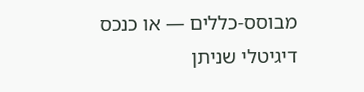מבוסס-כללים — או כנכס דיגיטלי שניתן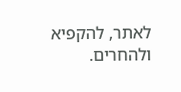לאתר, להקפיא ולהחרים.